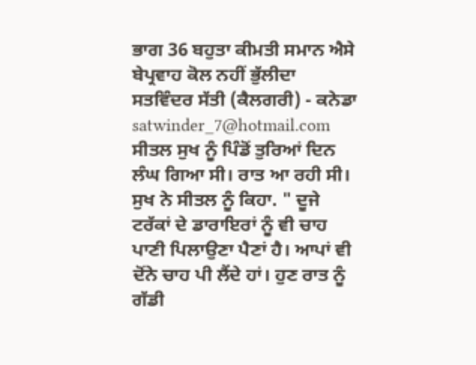ਭਾਗ 36 ਬਹੁਤਾ ਕੀਮਤੀ ਸਮਾਨ ਐਸੇ ਬੇਪ੍ਰਵਾਹ ਕੋਲ ਨਹੀਂ ਭੁੱਲੀਦਾ
ਸਤਵਿੰਦਰ ਸੱਤੀ (ਕੈਲਗਰੀ) - ਕਨੇਡਾ
satwinder_7@hotmail.com
ਸੀਤਲ ਸੁਖ ਨੂੰ ਪਿੰਡੋਂ ਤੁਰਿਆਂ ਦਿਨ ਲੰਘ ਗਿਆ ਸੀ। ਰਾਤ ਆ ਰਹੀ ਸੀ। ਸੁਖ ਨੇ ਸੀਤਲ ਨੂੰ ਕਿਹਾ. " ਦੂਜੇ ਟਰੱਕਾਂ ਦੇ ਡਾਰਾਇਰਾਂ ਨੂੰ ਵੀ ਚਾਹ ਪਾਣੀ ਪਿਲਾਉਣਾ ਪੈਣਾਂ ਹੈ। ਆਪਾਂ ਵੀ ਦੋਂਨੇ ਚਾਹ ਪੀ ਲੈਂਦੇ ਹਾਂ। ਹੁਣ ਰਾਤ ਨੂੰ ਗੱਡੀ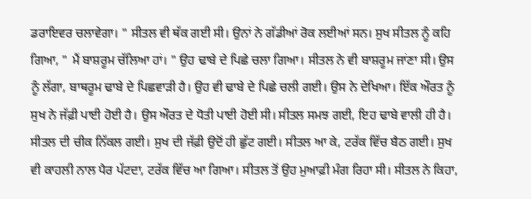ਡਰਾਇਵਰ ਚਲਾਵੇਗਾ। " ਸੀਤਲ ਵੀ ਥੱਕ ਗਈ ਸੀ। ਉਨਾਂ ਨੇ ਗੱਡੀਆਂ ਰੋਕ ਲਈਆਂ ਸਨ। ਸੁਖ ਸੀਤਲ ਨੂੰ ਕਹਿ ਗਿਆ, " ਮੈਂ ਬਾਸ਼ਰੂਮ ਚੱਲਿਆ ਹਾਂ। " ਉਹ ਢਾਬੇ ਦੇ ਪਿਛੇ ਚਲਾ ਗਿਆ। ਸੀਤਲ ਨੇ ਵੀ ਬਾਸ਼ਰੂਮ ਜਾਂਣਾ ਸੀ। ਉਸ ਨੂੰ ਲੱਗਾ, ਬਾਥਰੂਮ ਢਾਬੇ ਦੇ ਪਿਛਵਾੜੀ ਹੈ। ਉਹ ਵੀ ਢਾਬੇ ਦੇ ਪਿਛੇ ਚਲੀ ਗਈ। ਉਸ ਨੇ ਦੇਖਿਆ। ਇੱਕ ਔਰਤ ਨੂੰ ਸੁਖ ਨੇ ਜੱਫ਼ੀ ਪਾਈ ਹੋਈ ਹੈ। ਉਸ ਔਰਤ ਦੇ ਧੋਤੀ ਪਾਈ ਹੋਈ ਸੀ। ਸੀਤਲ ਸਮਝ ਗਈ, ਇਹ ਢਾਬੇ ਵਾਲੀ ਹੀ ਹੈ। ਸੀਤਲ ਦੀ ਚੀਕ ਨਿੱਕਲ ਗਈ। ਸੁਖ ਦੀ ਜੱਫ਼ੀ ਉਦੋਂ ਹੀ ਛੁੱਟ ਗਈ। ਸੀਤਲ ਆ ਕੇ, ਟਰੱਕ ਵਿੱਚ ਬੈਠ ਗਈ। ਸੁਖ ਵੀ ਕਾਹਲੀ ਨਾਲ ਪੈਰ ਪੱਟਦਾ, ਟਰੱਕ ਵਿੱਚ ਆ ਗਿਆ। ਸੀਤਲ ਤੋਂ ਉਹ ਮੁਆਫ਼ੀ ਮੰਗ ਰਿਹਾ ਸੀ। ਸੀਤਲ ਨੇ ਕਿਹਾ,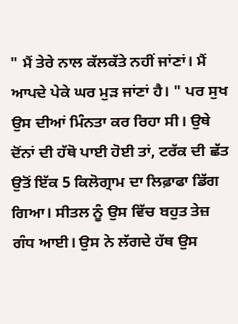" ਮੈਂ ਤੇਰੇ ਨਾਲ ਕੱਲਕੱਤੇ ਨਹੀਂ ਜਾਂਣਾਂ। ਮੈਂ ਆਪਦੇ ਪੇਕੇ ਘਰ ਮੁੜ ਜਾਂਣਾਂ ਹੈ। " ਪਰ ਸੁਖ ਉਸ ਦੀਆਂ ਮਿੰਨਤਾ ਕਰ ਰਿਹਾ ਸੀ। ਉਥੇ ਦੋਂਨਾਂ ਦੀ ਹੱਥੋ ਪਾਈ ਹੋਈ ਤਾਂ, ਟਰੱਕ ਦੀ ਛੱਤ ਉਤੋਂ ਇੱਕ 5 ਕਿਲੋਗ੍ਰਾਮ ਦਾ ਲਿਫ਼ਾਫਾ ਡਿੱਗ ਗਿਆ। ਸੀਤਲ ਨੂੰ ਉਸ ਵਿੱਚ ਬਹੁਤ ਤੇਜ਼ ਗੰਧ ਆਈ। ਉਸ ਨੇ ਲੱਗਦੇ ਹੱਥ ਉਸ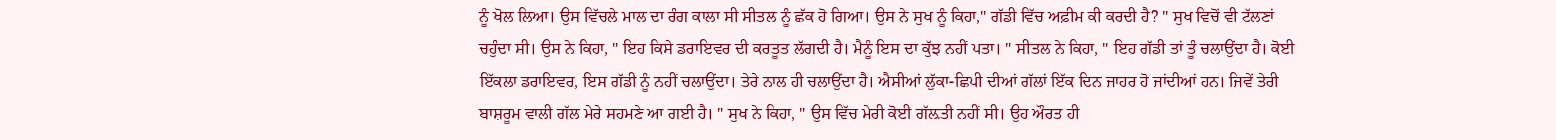ਨੂੰ ਖੋਲ ਲਿਆ। ਉਸ ਵਿੱਚਲੇ ਮਾਲ ਦਾ ਰੰਗ ਕਾਲਾ ਸੀ ਸੀਤਲ ਨੂੰ ਛੱਕ ਹੋ ਗਿਆ। ਉਸ ਨੇ ਸੁਖ ਨੂੰ ਕਿਹਾ," ਗੱਡੀ ਵਿੱਚ ਅਫ਼ੀਮ ਕੀ ਕਰਦੀ ਹੈ? " ਸੁਖ ਵਿਚੋਂ ਵੀ ਟੱਲਣਾਂ ਚਹੁੰਦਾ ਸੀ। ਉਸ ਨੇ ਕਿਹਾ, " ਇਹ ਕਿਸੇ ਡਰਾਇਵਰ ਦੀ ਕਰਤੂਤ ਲੱਗਦੀ ਹੈ। ਮੈਨੂੰ ਇਸ ਦਾ ਕੁੱਝ ਨਹੀਂ ਪਤਾ। " ਸੀਤਲ ਨੇ ਕਿਹਾ, " ਇਹ ਗੱਡੀ ਤਾਂ ਤੂੰ ਚਲਾਉਂਦਾ ਹੈ। ਕੋਈ ਇੱਕਲਾ ਡਰਾਇਵਰ, ਇਸ ਗੱਡੀ ਨੂੰ ਨਹੀਂ ਚਲਾਉਂਦਾ। ਤੇਰੇ ਨਾਲ ਹੀ ਚਲਾਉਂਦਾ ਹੈ। ਐਸੀਆਂ ਲੁੱਕਾ-ਛਿਪੀ ਦੀਆਂ ਗੱਲਾਂ ਇੱਕ ਦਿਨ ਜਾਹਰ ਹੋ ਜਾਂਦੀਆਂ ਹਨ। ਜਿਵੇਂ ਤੇਰੀ ਬਾਸ਼ਰੂਮ ਵਾਲੀ ਗੱਲ ਮੇਰੇ ਸਹਮਣੇ ਆ ਗਈ ਹੈ। " ਸੁਖ ਨੇ ਕਿਹਾ, " ਉਸ ਵਿੱਚ ਮੇਰੀ ਕੋਈ ਗੱਲ਼ਤੀ ਨਹੀਂ ਸੀ। ਉਹ ਔਰਤ ਹੀ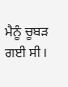ਮੈਨੂੰ ਚੂਬੜ ਗਈ ਸੀ।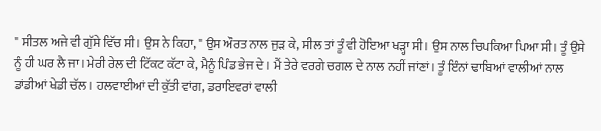" ਸੀਤਲ ਅਜੇ ਵੀ ਗੁੱਸੇ ਵਿੱਚ ਸੀ। ਉਸ ਨੇ ਕਿਹਾ, " ਉਸ ਔਰਤ ਨਾਲ ਜੁੜ ਕੇ, ਸੀਲ ਤਾਂ ਤੂੰ ਵੀ ਹੋਇਆ ਖੜ੍ਹਾ ਸੀ। ਉਸ ਨਾਲ ਚਿਪਕਿਆ ਪਿਆ ਸੀ। ਤੂੰ ਉਸੇ ਨੂੰ ਹੀ ਘਰ ਲੈ ਜਾ। ਮੇਰੀ ਰੇਲ ਦੀ ਟਿੱਕਟ ਕੱਟਾ ਕੇ, ਮੈਨੂੰ ਪਿੰਡ ਭੇਜ ਦੇ। ਮੈਂ ਤੇਰੇ ਵਰਗੇ ਚਗਲ ਦੇ ਨਾਲ ਨਹੀਂ ਜਾਂਣਾਂ। ਤੂੰ ਇੰਨਾਂ ਢਾਬਿਆਂ ਵਾਲੀਆਂ ਨਾਲ ਡਾਂਡੀਆਂ ਖੇਡੀ ਚੱਲ। ਹਲਵਾਈਆਂ ਦੀ ਕੁੱਤੀ ਵਾਂਗ, ਡਰਾਇਵਰਾਂ ਵਾਲੀ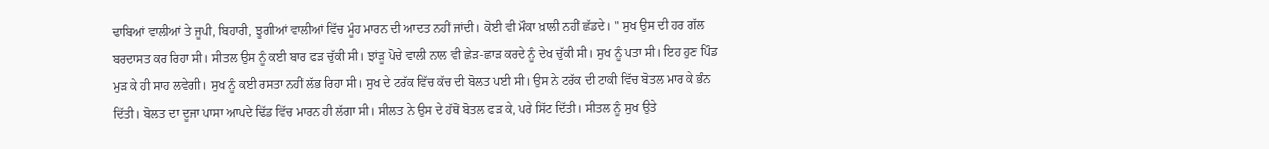ਢਾਬਿਆਂ ਵਾਲੀਆਂ ਤੇ ਜੂਪੀ, ਬਿਹਾਰੀ, ਝੂਗੀਆਂ ਵਾਲੀਆਂ ਵਿੱਚ ਮੂੰਹ ਮਾਰਨ ਦੀ ਆਦਤ ਨਹੀਂ ਜਾਂਦੀ। ਕੋਈ ਵੀ ਮੌਕਾ ਖ਼ਾਲੀ ਨਹੀਂ ਛੱਡਦੇ। " ਸੁਖ ਉਸ ਦੀ ਹਰ ਗੱਲ ਬਰਦਾਸਤ ਕਰ ਰਿਹਾ ਸੀ। ਸੀਤਲ ਉਸ ਨੂੰ ਕਈ ਬਾਰ ਫੜ ਚੁੱਕੀ ਸੀ। ਝਾਂੜੂ ਪੋਚੇ ਵਾਲੀ ਨਾਲ ਵੀ ਛੇੜ-ਛਾੜ ਕਰਦੇ ਨੂੰ ਦੇਖ ਚੁੱਕੀ ਸੀ। ਸੁਖ ਨੂੰ ਪਤਾ ਸੀ। ਇਹ ਹੁਣ ਪਿੰਡ ਮੁੜ ਕੇ ਹੀ ਸਾਹ ਲਵੇਗੀ। ਸੁਖ ਨੂੰ ਕਈ ਰਸਤਾ ਨਹੀਂ ਲੱਭ ਰਿਹਾ ਸੀ। ਸੁਖ ਦੇ ਟਰੱਕ ਵਿੱਚ ਕੱਚ ਦੀ ਬੋਲਤ ਪਈ ਸੀ। ਉਸ ਨੇ ਟਰੱਕ ਦੀ ਟਾਕੀ ਵਿੱਚ ਬੋਤਲ ਮਾਰ ਕੇ ਭੰਨ ਦਿੱਤੀ। ਬੋਲਤ ਦਾ ਦੂਜਾ ਪਾਸਾ ਆਪਦੇ ਢਿੱਡ ਵਿੱਚ ਮਾਰਨ ਹੀ ਲੱਗਾ ਸੀ। ਸੀਲਤ ਨੇ ਉਸ ਦੇ ਹੱਥੋਂ ਬੋਤਲ ਫੜ ਕੇ, ਪਰੇ ਸਿੱਟ ਦਿੱਤੀ। ਸੀਤਲ ਨੂੰ ਸੁਖ ਉਤੇ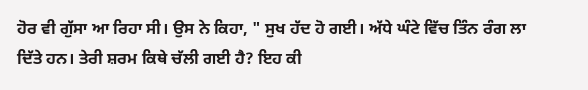ਹੋਰ ਵੀ ਗੁੱਸਾ ਆ ਰਿਹਾ ਸੀ। ਉਸ ਨੇ ਕਿਹਾ, " ਸੁਖ ਹੱਦ ਹੋ ਗਈ। ਅੱਧੇ ਘੰਟੇ ਵਿੱਚ ਤਿੰਨ ਰੰਗ ਲਾ ਦਿੱਤੇ ਹਨ। ਤੇਰੀ ਸ਼ਰਮ ਕਿਥੇ ਚੱਲੀ ਗਈ ਹੈ? ਇਹ ਕੀ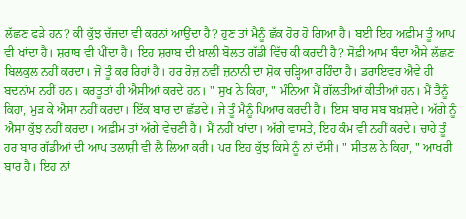ਲੱਛਣ ਫੜੇ ਹਨ? ਕੀ ਕੁੱਝ ਚੱਜਦਾ ਵੀ ਕਰਨਾਂ ਆਉਂਦਾ ਹੈ? ਹੁਣ ਤਾਂ ਮੈਨੂੰ ਛੱਕ ਹੋਰ ਹੋ ਗਿਆ ਹੈ। ਬਈ ਇਹ ਅਫ਼ੀਮ ਤੂੰ ਆਪ ਵੀ ਖਾਂਦਾ ਹੈ। ਸ਼ਰਾਬ ਵੀ ਪੀਂਦਾ ਹੈ। ਇਹ ਸ਼ਰਾਬ ਦੀ ਖ਼ਾਲੀ ਬੋਲਤ ਗੱਡੀ ਵਿੱਚ ਕੀ ਕਰਦੀ ਹੈ? ਸੋਫ਼ੀ ਆਮ ਬੰਦਾ ਐਸੇ ਲੱਛਣ ਬਿਲਕੁਲ ਨਹੀਂ ਕਰਦਾ। ਜੋ ਤੂੰ ਕਰ ਰਿਹਾਂ ਹੈ। ਹਰ ਰੋਜ਼ ਨਵੀਂ ਜ਼ਨਾਨੀ ਦਾ ਸ਼ੋਕ ਚੜ੍ਹਿਆ ਰਹਿੰਦਾ ਹੈ। ਡਰਾਇਵਰ ਐਵੇ ਹੀ ਬਦਨਾਂਮ ਨਹੀਂ ਹਨ। ਕਰਤੂਤਾਂ ਹੀ ਐਸੀਆਂ ਕਰਦੇ ਹਨ। " ਸੁਖ ਨੇ ਕਿਹਾ, " ਮੰਨਿਆ ਮੈਂ ਗੱਲਤੀਆਂ ਕੀਤੀਆਂ ਹਨ। ਮੈਂ ਤੈਨੂੰ ਕਿਹਾ, ਮੁੜ ਕੇ ਐਸਾ ਨਹੀਂ ਕਰਦਾ। ਇੱਕ ਬਾਰ ਦਾ ਛੱਡਦੇ। ਜੇ ਤੂੰ ਮੈਨੂੰ ਪਿਆਰ ਕਰਦੀ ਹੈ। ਇਸ ਬਾਰ ਸਬ ਬਖ਼ਸ਼ਦੇ। ਅੱਗੇ ਨੂੰ ਐਸਾ ਕੁੱਝ ਨਹੀਂ ਕਰਦਾ। ਅਫ਼ੀਮ ਤਾਂ ਅੱਗੇ ਵੇਚਣੀ ਹੈ। ਮੈਂ ਨਹੀਂ ਖਾਂਦਾ। ਅੱਗੇ ਵਾਸਤੇ, ਇਹ ਕੰਮ ਵੀ ਨਹੀਂ ਕਰਦੇ। ਚਾਹੇ ਤੂੰ ਹਰ ਬਾਰ ਗੱਡੀਆਂ ਦੀ ਆਪ ਤਲਾਸ਼ੀ ਵੀ ਲੈ ਲਿਆ ਕਰੀ। ਪਰ ਇਹ ਕੁੱਝ ਕਿਸੇ ਨੂੰ ਨਾਂ ਦੱਸੀ। " ਸੀਤਲ ਨੇ ਕਿਹਾ, " ਆਖਰੀ ਬਾਰ ਹੈ। ਇਹ ਨਾਂ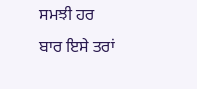ਸਮਝੀ ਹਰ ਬਾਰ ਇਸੇ ਤਰਾਂ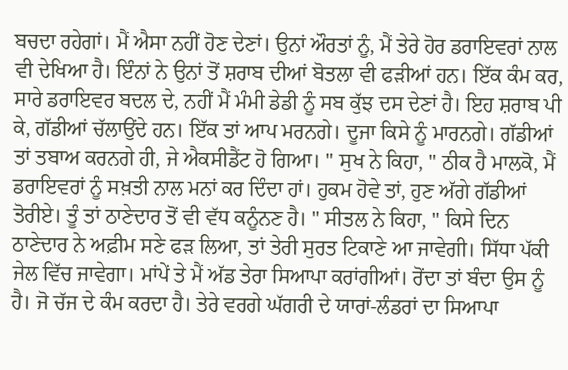ਬਚਦਾ ਰਹੇਗਾਂ। ਮੈਂ ਐਸਾ ਨਹੀਂ ਹੋਣ ਦੇਣਾਂ। ਉਨਾਂ ਔਰਤਾਂ ਨੂੰ, ਮੈਂ ਤੇਰੇ ਹੋਰ ਡਰਾਇਵਰਾਂ ਨਾਲ ਵੀ ਦੇਖਿਆ ਹੈ। ਇੰਨਾਂ ਨੇ ਉਨਾਂ ਤੋਂ ਸ਼ਰਾਬ ਦੀਆਂ ਬੋਤਲਾ ਵੀ ਫੜੀਆਂ ਹਨ। ਇੱਕ ਕੰਮ ਕਰ, ਸਾਰੇ ਡਰਾਇਵਰ ਬਦਲ ਦੇ, ਨਹੀਂ ਮੈਂ ਮੰਮੀ ਡੇਡੀ ਨੂੰ ਸਬ ਕੁੱਝ ਦਸ ਦੇਣਾਂ ਹੈ। ਇਹ ਸ਼ਰਾਬ ਪੀ ਕੇ, ਗੱਡੀਆਂ ਚੱਲਾਉਂਦੇ ਹਨ। ਇੱਕ ਤਾਂ ਆਪ ਮਰਨਗੇ। ਦੂਜਾ ਕਿਸੇ ਨੂੰ ਮਾਰਨਗੇ। ਗੱਡੀਆਂ ਤਾਂ ਤਬਾਅ ਕਰਨਗੇ ਹੀ, ਜੇ ਐਕਸੀਡੈਂਟ ਹੋ ਗਿਆ। " ਸੁਖ ਨੇ ਕਿਹਾ, " ਠੀਕ ਹੈ ਮਾਲਕੋ, ਮੈਂ ਡਰਾਇਵਰਾਂ ਨੂੰ ਸਖ਼ਤੀ ਨਾਲ ਮਨਾਂ ਕਰ ਦਿੰਦਾ ਹਾਂ। ਹੁਕਮ ਹੋਵੇ ਤਾਂ, ਹੁਣ ਅੱਗੇ ਗੱਡੀਆਂ ਤੋਰੀਏ। ਤੂੰ ਤਾਂ ਠਾਣੇਦਾਰ ਤੋਂ ਵੀ ਵੱਧ ਕਨੂੰਨਣ ਹੈ। " ਸੀਤਲ ਨੇ ਕਿਹਾ, " ਕਿਸੇ ਦਿਨ ਠਾਣੇਦਾਰ ਨੇ ਅਫ਼ੀਮ ਸਣੇ ਫੜ ਲਿਆ, ਤਾਂ ਤੇਰੀ ਸੁਰਤ ਟਿਕਾਣੇ ਆ ਜਾਵੇਗੀ। ਸਿੱਧਾ ਪੱਕੀ ਜੇਲ ਵਿੱਚ ਜਾਵੇਗਾ। ਮਾਂਪੇਂ ਤੇ ਮੈਂ ਅੱਡ ਤੇਰਾ ਸਿਆਪਾ ਕਰਾਂਗੀਆਂ। ਰੋਂਦਾ ਤਾਂ ਬੰਦਾ ਉਸ ਨੂੰ ਹੈ। ਜੋ ਚੱਜ ਦੇ ਕੰਮ ਕਰਦਾ ਹੈ। ਤੇਰੇ ਵਰਗੇ ਘੱਗਰੀ ਦੇ ਯਾਰਾਂ-ਲੰਡਰਾਂ ਦਾ ਸਿਆਪਾ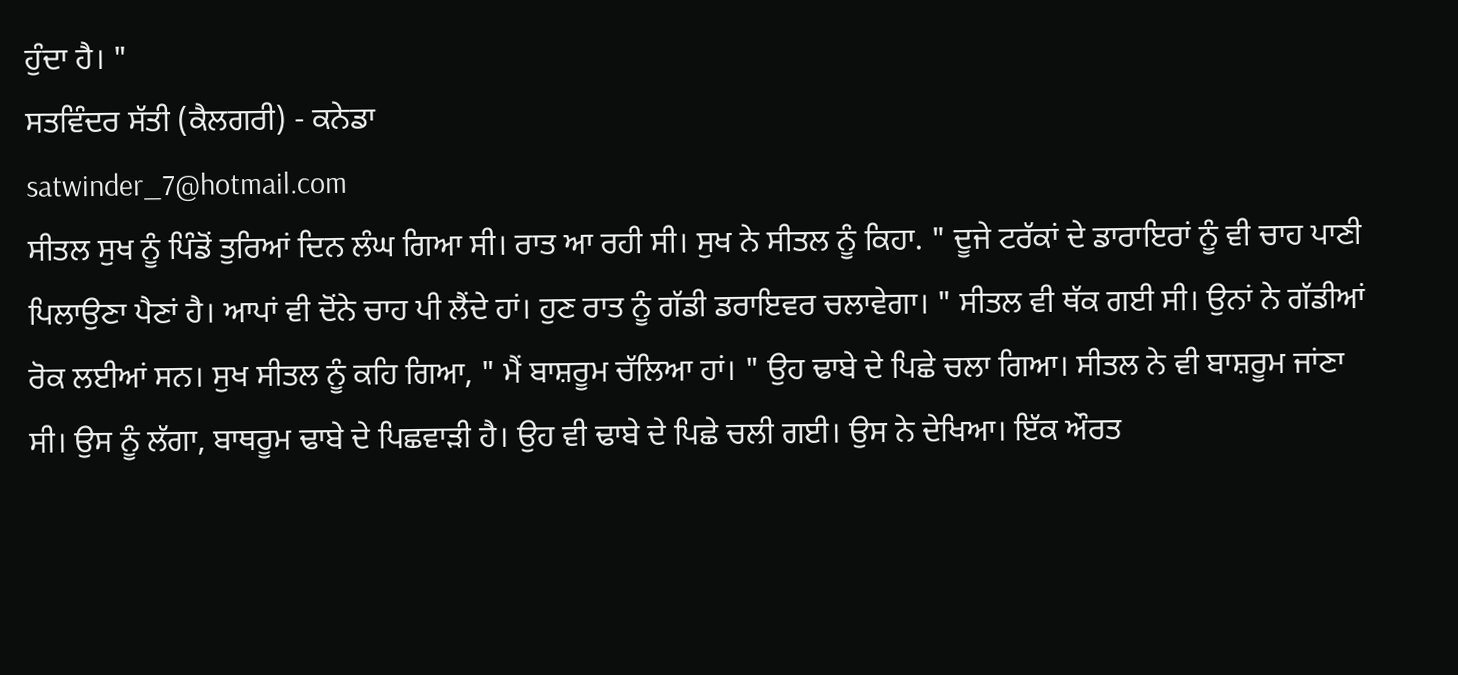ਹੁੰਦਾ ਹੈ। "
ਸਤਵਿੰਦਰ ਸੱਤੀ (ਕੈਲਗਰੀ) - ਕਨੇਡਾ
satwinder_7@hotmail.com
ਸੀਤਲ ਸੁਖ ਨੂੰ ਪਿੰਡੋਂ ਤੁਰਿਆਂ ਦਿਨ ਲੰਘ ਗਿਆ ਸੀ। ਰਾਤ ਆ ਰਹੀ ਸੀ। ਸੁਖ ਨੇ ਸੀਤਲ ਨੂੰ ਕਿਹਾ. " ਦੂਜੇ ਟਰੱਕਾਂ ਦੇ ਡਾਰਾਇਰਾਂ ਨੂੰ ਵੀ ਚਾਹ ਪਾਣੀ ਪਿਲਾਉਣਾ ਪੈਣਾਂ ਹੈ। ਆਪਾਂ ਵੀ ਦੋਂਨੇ ਚਾਹ ਪੀ ਲੈਂਦੇ ਹਾਂ। ਹੁਣ ਰਾਤ ਨੂੰ ਗੱਡੀ ਡਰਾਇਵਰ ਚਲਾਵੇਗਾ। " ਸੀਤਲ ਵੀ ਥੱਕ ਗਈ ਸੀ। ਉਨਾਂ ਨੇ ਗੱਡੀਆਂ ਰੋਕ ਲਈਆਂ ਸਨ। ਸੁਖ ਸੀਤਲ ਨੂੰ ਕਹਿ ਗਿਆ, " ਮੈਂ ਬਾਸ਼ਰੂਮ ਚੱਲਿਆ ਹਾਂ। " ਉਹ ਢਾਬੇ ਦੇ ਪਿਛੇ ਚਲਾ ਗਿਆ। ਸੀਤਲ ਨੇ ਵੀ ਬਾਸ਼ਰੂਮ ਜਾਂਣਾ ਸੀ। ਉਸ ਨੂੰ ਲੱਗਾ, ਬਾਥਰੂਮ ਢਾਬੇ ਦੇ ਪਿਛਵਾੜੀ ਹੈ। ਉਹ ਵੀ ਢਾਬੇ ਦੇ ਪਿਛੇ ਚਲੀ ਗਈ। ਉਸ ਨੇ ਦੇਖਿਆ। ਇੱਕ ਔਰਤ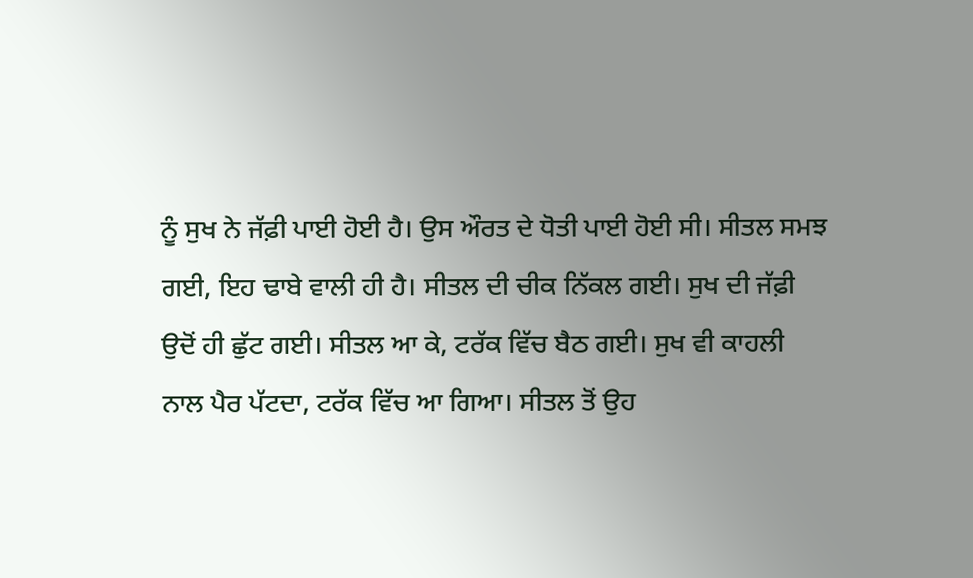ਨੂੰ ਸੁਖ ਨੇ ਜੱਫ਼ੀ ਪਾਈ ਹੋਈ ਹੈ। ਉਸ ਔਰਤ ਦੇ ਧੋਤੀ ਪਾਈ ਹੋਈ ਸੀ। ਸੀਤਲ ਸਮਝ ਗਈ, ਇਹ ਢਾਬੇ ਵਾਲੀ ਹੀ ਹੈ। ਸੀਤਲ ਦੀ ਚੀਕ ਨਿੱਕਲ ਗਈ। ਸੁਖ ਦੀ ਜੱਫ਼ੀ ਉਦੋਂ ਹੀ ਛੁੱਟ ਗਈ। ਸੀਤਲ ਆ ਕੇ, ਟਰੱਕ ਵਿੱਚ ਬੈਠ ਗਈ। ਸੁਖ ਵੀ ਕਾਹਲੀ ਨਾਲ ਪੈਰ ਪੱਟਦਾ, ਟਰੱਕ ਵਿੱਚ ਆ ਗਿਆ। ਸੀਤਲ ਤੋਂ ਉਹ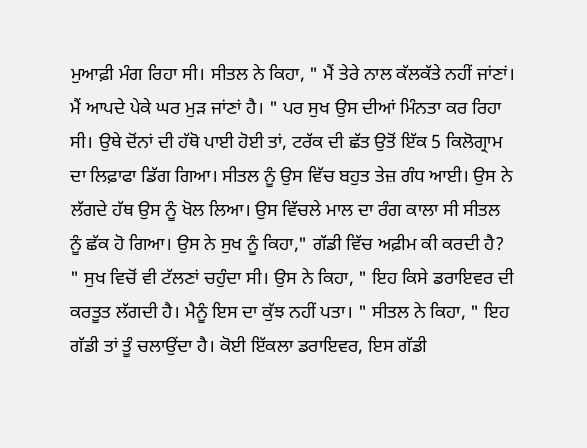ਮੁਆਫ਼ੀ ਮੰਗ ਰਿਹਾ ਸੀ। ਸੀਤਲ ਨੇ ਕਿਹਾ, " ਮੈਂ ਤੇਰੇ ਨਾਲ ਕੱਲਕੱਤੇ ਨਹੀਂ ਜਾਂਣਾਂ। ਮੈਂ ਆਪਦੇ ਪੇਕੇ ਘਰ ਮੁੜ ਜਾਂਣਾਂ ਹੈ। " ਪਰ ਸੁਖ ਉਸ ਦੀਆਂ ਮਿੰਨਤਾ ਕਰ ਰਿਹਾ ਸੀ। ਉਥੇ ਦੋਂਨਾਂ ਦੀ ਹੱਥੋ ਪਾਈ ਹੋਈ ਤਾਂ, ਟਰੱਕ ਦੀ ਛੱਤ ਉਤੋਂ ਇੱਕ 5 ਕਿਲੋਗ੍ਰਾਮ ਦਾ ਲਿਫ਼ਾਫਾ ਡਿੱਗ ਗਿਆ। ਸੀਤਲ ਨੂੰ ਉਸ ਵਿੱਚ ਬਹੁਤ ਤੇਜ਼ ਗੰਧ ਆਈ। ਉਸ ਨੇ ਲੱਗਦੇ ਹੱਥ ਉਸ ਨੂੰ ਖੋਲ ਲਿਆ। ਉਸ ਵਿੱਚਲੇ ਮਾਲ ਦਾ ਰੰਗ ਕਾਲਾ ਸੀ ਸੀਤਲ ਨੂੰ ਛੱਕ ਹੋ ਗਿਆ। ਉਸ ਨੇ ਸੁਖ ਨੂੰ ਕਿਹਾ," ਗੱਡੀ ਵਿੱਚ ਅਫ਼ੀਮ ਕੀ ਕਰਦੀ ਹੈ? " ਸੁਖ ਵਿਚੋਂ ਵੀ ਟੱਲਣਾਂ ਚਹੁੰਦਾ ਸੀ। ਉਸ ਨੇ ਕਿਹਾ, " ਇਹ ਕਿਸੇ ਡਰਾਇਵਰ ਦੀ ਕਰਤੂਤ ਲੱਗਦੀ ਹੈ। ਮੈਨੂੰ ਇਸ ਦਾ ਕੁੱਝ ਨਹੀਂ ਪਤਾ। " ਸੀਤਲ ਨੇ ਕਿਹਾ, " ਇਹ ਗੱਡੀ ਤਾਂ ਤੂੰ ਚਲਾਉਂਦਾ ਹੈ। ਕੋਈ ਇੱਕਲਾ ਡਰਾਇਵਰ, ਇਸ ਗੱਡੀ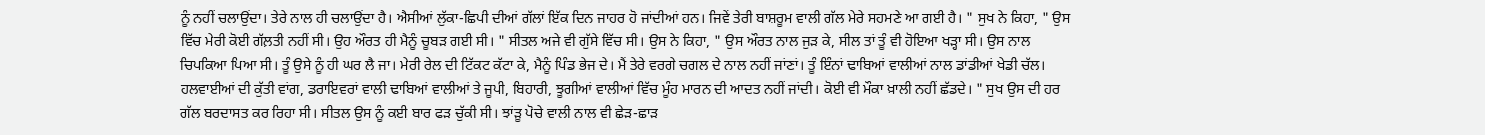ਨੂੰ ਨਹੀਂ ਚਲਾਉਂਦਾ। ਤੇਰੇ ਨਾਲ ਹੀ ਚਲਾਉਂਦਾ ਹੈ। ਐਸੀਆਂ ਲੁੱਕਾ-ਛਿਪੀ ਦੀਆਂ ਗੱਲਾਂ ਇੱਕ ਦਿਨ ਜਾਹਰ ਹੋ ਜਾਂਦੀਆਂ ਹਨ। ਜਿਵੇਂ ਤੇਰੀ ਬਾਸ਼ਰੂਮ ਵਾਲੀ ਗੱਲ ਮੇਰੇ ਸਹਮਣੇ ਆ ਗਈ ਹੈ। " ਸੁਖ ਨੇ ਕਿਹਾ, " ਉਸ ਵਿੱਚ ਮੇਰੀ ਕੋਈ ਗੱਲ਼ਤੀ ਨਹੀਂ ਸੀ। ਉਹ ਔਰਤ ਹੀ ਮੈਨੂੰ ਚੂਬੜ ਗਈ ਸੀ। " ਸੀਤਲ ਅਜੇ ਵੀ ਗੁੱਸੇ ਵਿੱਚ ਸੀ। ਉਸ ਨੇ ਕਿਹਾ, " ਉਸ ਔਰਤ ਨਾਲ ਜੁੜ ਕੇ, ਸੀਲ ਤਾਂ ਤੂੰ ਵੀ ਹੋਇਆ ਖੜ੍ਹਾ ਸੀ। ਉਸ ਨਾਲ ਚਿਪਕਿਆ ਪਿਆ ਸੀ। ਤੂੰ ਉਸੇ ਨੂੰ ਹੀ ਘਰ ਲੈ ਜਾ। ਮੇਰੀ ਰੇਲ ਦੀ ਟਿੱਕਟ ਕੱਟਾ ਕੇ, ਮੈਨੂੰ ਪਿੰਡ ਭੇਜ ਦੇ। ਮੈਂ ਤੇਰੇ ਵਰਗੇ ਚਗਲ ਦੇ ਨਾਲ ਨਹੀਂ ਜਾਂਣਾਂ। ਤੂੰ ਇੰਨਾਂ ਢਾਬਿਆਂ ਵਾਲੀਆਂ ਨਾਲ ਡਾਂਡੀਆਂ ਖੇਡੀ ਚੱਲ। ਹਲਵਾਈਆਂ ਦੀ ਕੁੱਤੀ ਵਾਂਗ, ਡਰਾਇਵਰਾਂ ਵਾਲੀ ਢਾਬਿਆਂ ਵਾਲੀਆਂ ਤੇ ਜੂਪੀ, ਬਿਹਾਰੀ, ਝੂਗੀਆਂ ਵਾਲੀਆਂ ਵਿੱਚ ਮੂੰਹ ਮਾਰਨ ਦੀ ਆਦਤ ਨਹੀਂ ਜਾਂਦੀ। ਕੋਈ ਵੀ ਮੌਕਾ ਖ਼ਾਲੀ ਨਹੀਂ ਛੱਡਦੇ। " ਸੁਖ ਉਸ ਦੀ ਹਰ ਗੱਲ ਬਰਦਾਸਤ ਕਰ ਰਿਹਾ ਸੀ। ਸੀਤਲ ਉਸ ਨੂੰ ਕਈ ਬਾਰ ਫੜ ਚੁੱਕੀ ਸੀ। ਝਾਂੜੂ ਪੋਚੇ ਵਾਲੀ ਨਾਲ ਵੀ ਛੇੜ-ਛਾੜ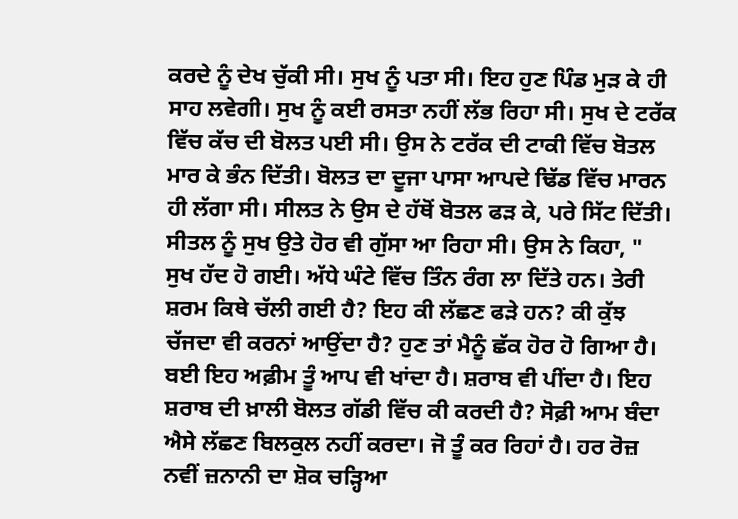ਕਰਦੇ ਨੂੰ ਦੇਖ ਚੁੱਕੀ ਸੀ। ਸੁਖ ਨੂੰ ਪਤਾ ਸੀ। ਇਹ ਹੁਣ ਪਿੰਡ ਮੁੜ ਕੇ ਹੀ ਸਾਹ ਲਵੇਗੀ। ਸੁਖ ਨੂੰ ਕਈ ਰਸਤਾ ਨਹੀਂ ਲੱਭ ਰਿਹਾ ਸੀ। ਸੁਖ ਦੇ ਟਰੱਕ ਵਿੱਚ ਕੱਚ ਦੀ ਬੋਲਤ ਪਈ ਸੀ। ਉਸ ਨੇ ਟਰੱਕ ਦੀ ਟਾਕੀ ਵਿੱਚ ਬੋਤਲ ਮਾਰ ਕੇ ਭੰਨ ਦਿੱਤੀ। ਬੋਲਤ ਦਾ ਦੂਜਾ ਪਾਸਾ ਆਪਦੇ ਢਿੱਡ ਵਿੱਚ ਮਾਰਨ ਹੀ ਲੱਗਾ ਸੀ। ਸੀਲਤ ਨੇ ਉਸ ਦੇ ਹੱਥੋਂ ਬੋਤਲ ਫੜ ਕੇ, ਪਰੇ ਸਿੱਟ ਦਿੱਤੀ। ਸੀਤਲ ਨੂੰ ਸੁਖ ਉਤੇ ਹੋਰ ਵੀ ਗੁੱਸਾ ਆ ਰਿਹਾ ਸੀ। ਉਸ ਨੇ ਕਿਹਾ, " ਸੁਖ ਹੱਦ ਹੋ ਗਈ। ਅੱਧੇ ਘੰਟੇ ਵਿੱਚ ਤਿੰਨ ਰੰਗ ਲਾ ਦਿੱਤੇ ਹਨ। ਤੇਰੀ ਸ਼ਰਮ ਕਿਥੇ ਚੱਲੀ ਗਈ ਹੈ? ਇਹ ਕੀ ਲੱਛਣ ਫੜੇ ਹਨ? ਕੀ ਕੁੱਝ ਚੱਜਦਾ ਵੀ ਕਰਨਾਂ ਆਉਂਦਾ ਹੈ? ਹੁਣ ਤਾਂ ਮੈਨੂੰ ਛੱਕ ਹੋਰ ਹੋ ਗਿਆ ਹੈ। ਬਈ ਇਹ ਅਫ਼ੀਮ ਤੂੰ ਆਪ ਵੀ ਖਾਂਦਾ ਹੈ। ਸ਼ਰਾਬ ਵੀ ਪੀਂਦਾ ਹੈ। ਇਹ ਸ਼ਰਾਬ ਦੀ ਖ਼ਾਲੀ ਬੋਲਤ ਗੱਡੀ ਵਿੱਚ ਕੀ ਕਰਦੀ ਹੈ? ਸੋਫ਼ੀ ਆਮ ਬੰਦਾ ਐਸੇ ਲੱਛਣ ਬਿਲਕੁਲ ਨਹੀਂ ਕਰਦਾ। ਜੋ ਤੂੰ ਕਰ ਰਿਹਾਂ ਹੈ। ਹਰ ਰੋਜ਼ ਨਵੀਂ ਜ਼ਨਾਨੀ ਦਾ ਸ਼ੋਕ ਚੜ੍ਹਿਆ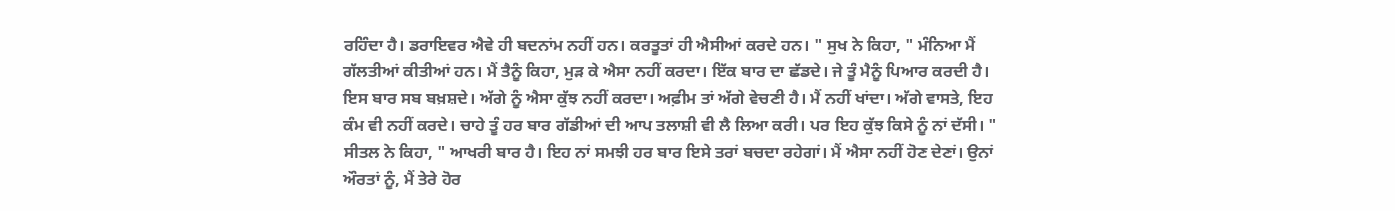ਰਹਿੰਦਾ ਹੈ। ਡਰਾਇਵਰ ਐਵੇ ਹੀ ਬਦਨਾਂਮ ਨਹੀਂ ਹਨ। ਕਰਤੂਤਾਂ ਹੀ ਐਸੀਆਂ ਕਰਦੇ ਹਨ। " ਸੁਖ ਨੇ ਕਿਹਾ, " ਮੰਨਿਆ ਮੈਂ ਗੱਲਤੀਆਂ ਕੀਤੀਆਂ ਹਨ। ਮੈਂ ਤੈਨੂੰ ਕਿਹਾ, ਮੁੜ ਕੇ ਐਸਾ ਨਹੀਂ ਕਰਦਾ। ਇੱਕ ਬਾਰ ਦਾ ਛੱਡਦੇ। ਜੇ ਤੂੰ ਮੈਨੂੰ ਪਿਆਰ ਕਰਦੀ ਹੈ। ਇਸ ਬਾਰ ਸਬ ਬਖ਼ਸ਼ਦੇ। ਅੱਗੇ ਨੂੰ ਐਸਾ ਕੁੱਝ ਨਹੀਂ ਕਰਦਾ। ਅਫ਼ੀਮ ਤਾਂ ਅੱਗੇ ਵੇਚਣੀ ਹੈ। ਮੈਂ ਨਹੀਂ ਖਾਂਦਾ। ਅੱਗੇ ਵਾਸਤੇ, ਇਹ ਕੰਮ ਵੀ ਨਹੀਂ ਕਰਦੇ। ਚਾਹੇ ਤੂੰ ਹਰ ਬਾਰ ਗੱਡੀਆਂ ਦੀ ਆਪ ਤਲਾਸ਼ੀ ਵੀ ਲੈ ਲਿਆ ਕਰੀ। ਪਰ ਇਹ ਕੁੱਝ ਕਿਸੇ ਨੂੰ ਨਾਂ ਦੱਸੀ। " ਸੀਤਲ ਨੇ ਕਿਹਾ, " ਆਖਰੀ ਬਾਰ ਹੈ। ਇਹ ਨਾਂ ਸਮਝੀ ਹਰ ਬਾਰ ਇਸੇ ਤਰਾਂ ਬਚਦਾ ਰਹੇਗਾਂ। ਮੈਂ ਐਸਾ ਨਹੀਂ ਹੋਣ ਦੇਣਾਂ। ਉਨਾਂ ਔਰਤਾਂ ਨੂੰ, ਮੈਂ ਤੇਰੇ ਹੋਰ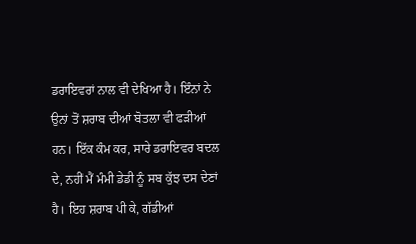ਡਰਾਇਵਰਾਂ ਨਾਲ ਵੀ ਦੇਖਿਆ ਹੈ। ਇੰਨਾਂ ਨੇ ਉਨਾਂ ਤੋਂ ਸ਼ਰਾਬ ਦੀਆਂ ਬੋਤਲਾ ਵੀ ਫੜੀਆਂ ਹਨ। ਇੱਕ ਕੰਮ ਕਰ, ਸਾਰੇ ਡਰਾਇਵਰ ਬਦਲ ਦੇ, ਨਹੀਂ ਮੈਂ ਮੰਮੀ ਡੇਡੀ ਨੂੰ ਸਬ ਕੁੱਝ ਦਸ ਦੇਣਾਂ ਹੈ। ਇਹ ਸ਼ਰਾਬ ਪੀ ਕੇ, ਗੱਡੀਆਂ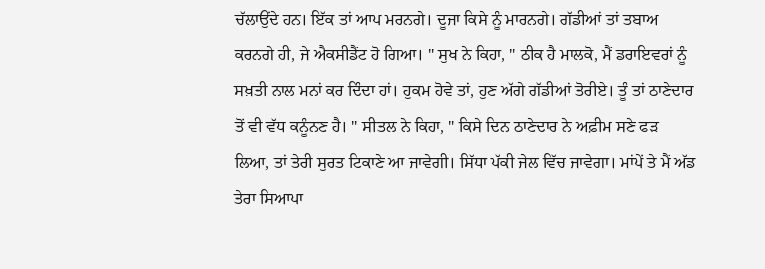ਚੱਲਾਉਂਦੇ ਹਨ। ਇੱਕ ਤਾਂ ਆਪ ਮਰਨਗੇ। ਦੂਜਾ ਕਿਸੇ ਨੂੰ ਮਾਰਨਗੇ। ਗੱਡੀਆਂ ਤਾਂ ਤਬਾਅ ਕਰਨਗੇ ਹੀ, ਜੇ ਐਕਸੀਡੈਂਟ ਹੋ ਗਿਆ। " ਸੁਖ ਨੇ ਕਿਹਾ, " ਠੀਕ ਹੈ ਮਾਲਕੋ, ਮੈਂ ਡਰਾਇਵਰਾਂ ਨੂੰ ਸਖ਼ਤੀ ਨਾਲ ਮਨਾਂ ਕਰ ਦਿੰਦਾ ਹਾਂ। ਹੁਕਮ ਹੋਵੇ ਤਾਂ, ਹੁਣ ਅੱਗੇ ਗੱਡੀਆਂ ਤੋਰੀਏ। ਤੂੰ ਤਾਂ ਠਾਣੇਦਾਰ ਤੋਂ ਵੀ ਵੱਧ ਕਨੂੰਨਣ ਹੈ। " ਸੀਤਲ ਨੇ ਕਿਹਾ, " ਕਿਸੇ ਦਿਨ ਠਾਣੇਦਾਰ ਨੇ ਅਫ਼ੀਮ ਸਣੇ ਫੜ ਲਿਆ, ਤਾਂ ਤੇਰੀ ਸੁਰਤ ਟਿਕਾਣੇ ਆ ਜਾਵੇਗੀ। ਸਿੱਧਾ ਪੱਕੀ ਜੇਲ ਵਿੱਚ ਜਾਵੇਗਾ। ਮਾਂਪੇਂ ਤੇ ਮੈਂ ਅੱਡ ਤੇਰਾ ਸਿਆਪਾ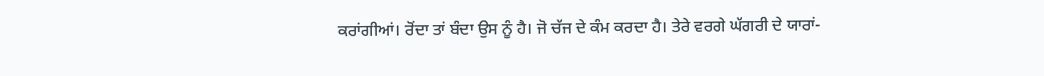ਕਰਾਂਗੀਆਂ। ਰੋਂਦਾ ਤਾਂ ਬੰਦਾ ਉਸ ਨੂੰ ਹੈ। ਜੋ ਚੱਜ ਦੇ ਕੰਮ ਕਰਦਾ ਹੈ। ਤੇਰੇ ਵਰਗੇ ਘੱਗਰੀ ਦੇ ਯਾਰਾਂ-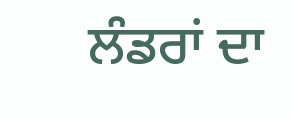ਲੰਡਰਾਂ ਦਾ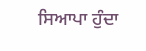ਸਿਆਪਾ ਹੁੰਦਾ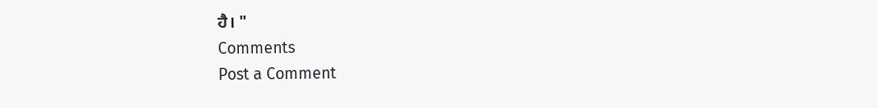ਹੈ। "
Comments
Post a Comment